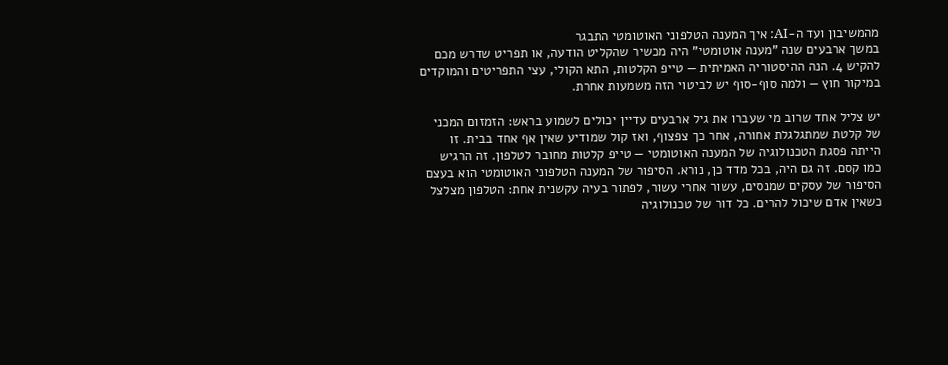מהמשיבון ועד ה-AI: איך המענה הטלפוני האוטומטי התבגר
במשך ארבעים שנה "מענה אוטומטי" היה מכשיר שהקליט הודעה, או תפריט שדרש מכם להקיש 4. הנה ההיסטוריה האמיתית — טייפ הקלטות, התא הקולי, עצי התפריטים והמוקדים במיקור חוץ — ולמה סוף-סוף יש לביטוי הזה משמעות אחרת.

יש צליל אחד שרוב מי שעברו את גיל ארבעים עדיין יכולים לשמוע בראש: הזמזום המכני של קלטת שמתגלגלת אחורה, אחר כך צפצוף, ואז קול שמודיע שאין אף אחד בבית. זו הייתה פסגת הטכנולוגיה של המענה האוטומטי — טייפ קלטות מחובר לטלפון. זה הרגיש כמו קסם. זה גם היה, בכל מדד כן, נורא. הסיפור של המענה הטלפוני האוטומטי הוא בעצם הסיפור של עסקים שמנסים, עשור אחרי עשור, לפתור בעיה עקשנית אחת: הטלפון מצלצל כשאין אדם שיכול להרים. כל דור של טכנולוגיה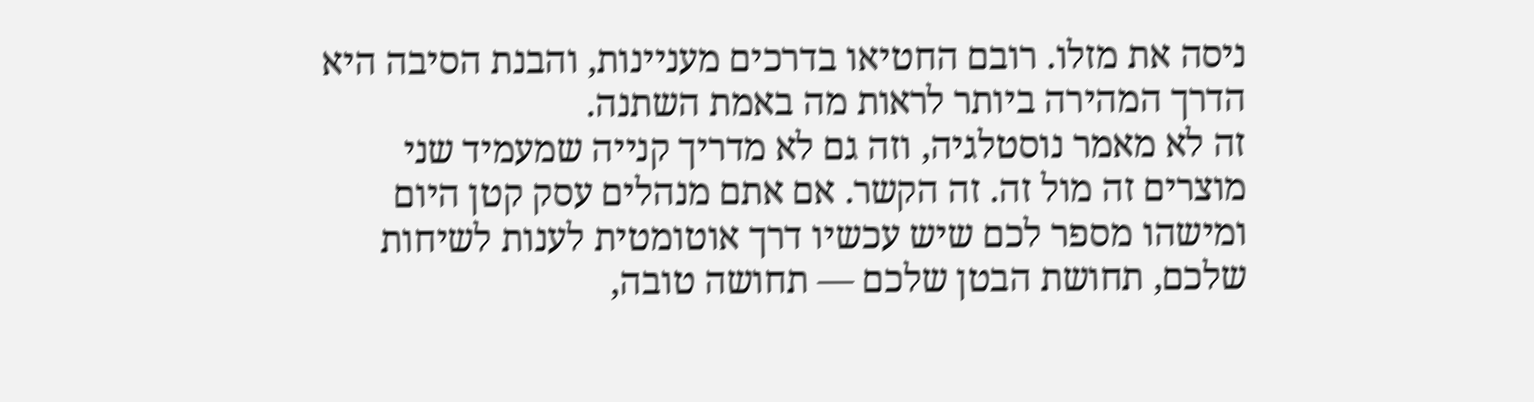ניסה את מזלו. רובם החטיאו בדרכים מעניינות, והבנת הסיבה היא הדרך המהירה ביותר לראות מה באמת השתנה.
זה לא מאמר נוסטלגיה, וזה גם לא מדריך קנייה שמעמיד שני מוצרים זה מול זה. זה הקשר. אם אתם מנהלים עסק קטן היום ומישהו מספר לכם שיש עכשיו דרך אוטומטית לענות לשיחות שלכם, תחושת הבטן שלכם — תחושה טובה,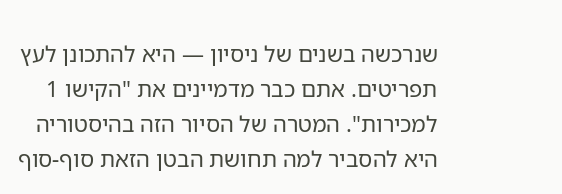שנרכשה בשנים של ניסיון — היא להתכונן לעץ תפריטים. אתם כבר מדמיינים את "הקישו 1 למכירות". המטרה של הסיור הזה בהיסטוריה היא להסביר למה תחושת הבטן הזאת סוף-סוף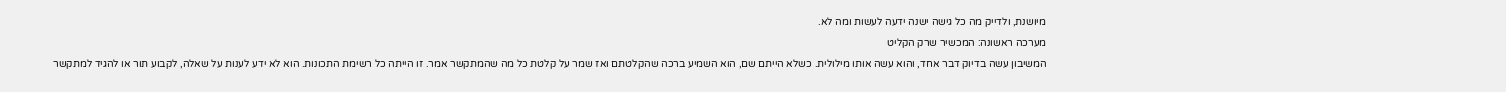מיושנת, ולדייק מה כל גישה ישנה ידעה לעשות ומה לא.
מערכה ראשונה: המכשיר שרק הקליט
המשיבון עשה בדיוק דבר אחד, והוא עשה אותו מילולית. כשלא הייתם שם, הוא השמיע ברכה שהקלטתם ואז שמר על קלטת כל מה שהמתקשר אמר. זו הייתה כל רשימת התכונות. הוא לא ידע לענות על שאלה, לקבוע תור או להגיד למתקשר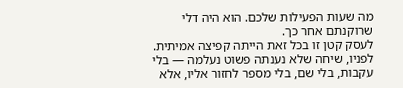מה שעות הפעילות שלכם. הוא היה דלי שרוקנתם אחר כך.
לעסק קטן זו בכל זאת הייתה קפיצה אמיתית. לפניו, שיחה שלא נענתה פשוט נעלמה — בלי עקבות, בלי שם, בלי מספר לחזור אליו, אלא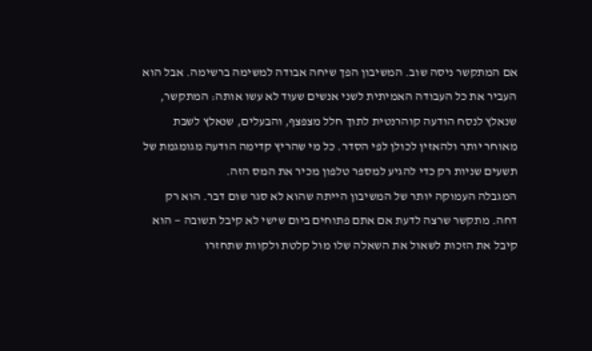אם המתקשר ניסה שוב. המשיבון הפך שיחה אבודה למשימה ברשימה. אבל הוא העביר את כל העבודה האמיתית לשני אנשים שעוד לא עשו אותה: המתקשר, שנאלץ לנסח הודעה קוהרנטית לתוך חלל מצפצף, והבעלים, שנאלץ לשבת מאוחר יותר ולהאזין לכולן לפי הסדר. כל מי שהריץ קדימה הודעה מגומגמת של תשעים שניות רק כדי להגיע למספר טלפון מכיר את המס הזה.
המגבלה העמוקה יותר של המשיבון הייתה שהוא לא סגר שום דבר. הוא רק דחה. מתקשר שרצה לדעת אם אתם פתוחים ביום שישי לא קיבל תשובה — הוא קיבל את הזכות לשאול את השאלה שלו מול קלטת ולקוות שתחזרו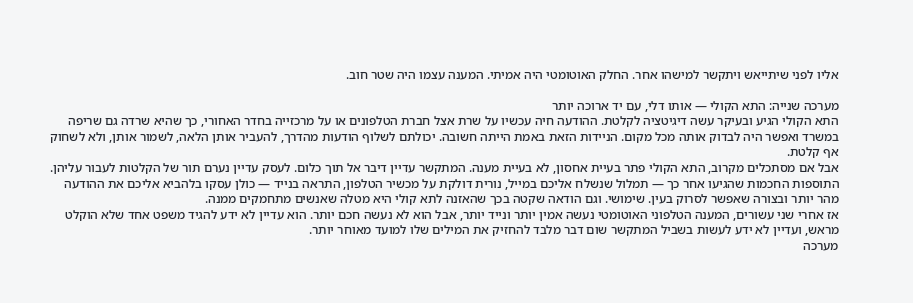אליו לפני שיתייאש ויתקשר למישהו אחר. החלק האוטומטי היה אמיתי. המענה עצמו היה שטר חוב.

מערכה שנייה: התא הקולי — אותו דלי, עם יד ארוכה יותר
התא הקולי הגיע ובעיקר עשה דיגיטציה לקלטת. ההודעה חיה עכשיו על שרת אצל חברת הטלפונים או על מרכזייה בחדר האחורי, כך שהיא שרדה גם שריפה במשרד ואפשר היה לבדוק אותה מכל מקום. הניידות הזאת באמת הייתה חשובה. יכולתם לשלוף הודעות מהדרך, להעביר אותן הלאה, לשמור אותן, ולא לשחוק אף קלטת.
אבל אם מסתכלים מקרוב, התא הקולי פתר בעיית אחסון, לא בעיית מענה. המתקשר עדיין דיבר אל תוך כלום. לעסק עדיין נערם תור של הקלטות לעבור עליהן. התוספות החכמות שהגיעו אחר כך — תמלול שנשלח אליכם במייל, נורית דולקת על מכשיר הטלפון, התראה בנייד — כולן עסקו בלהביא אליכם את ההודעה מהר יותר ובצורה שאפשר לסרוק בעין. שימושי. וגם הודאה שקטה בכך שהאזנה לתא קולי היא מטלה שאנשים מתחמקים ממנה.
אז אחרי שני עשורים, המענה הטלפוני האוטומטי נעשה אמין יותר ונייד יותר, אבל הוא לא נעשה חכם יותר. הוא עדיין לא ידע להגיד משפט אחד שלא הוקלט מראש, ועדיין לא ידע לעשות בשביל המתקשר שום דבר מלבד להחזיק את המילים שלו למועד מאוחר יותר.
מערכה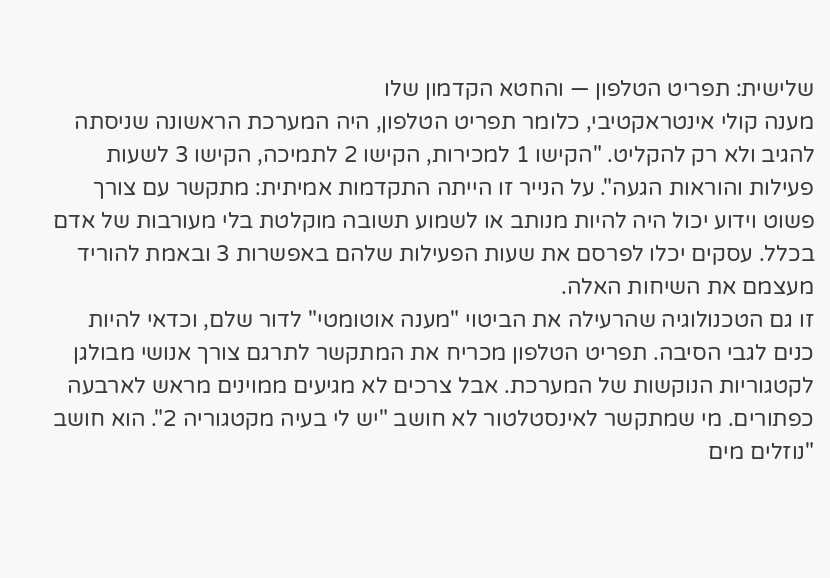שלישית: תפריט הטלפון — והחטא הקדמון שלו
מענה קולי אינטראקטיבי, כלומר תפריט הטלפון, היה המערכת הראשונה שניסתה להגיב ולא רק להקליט. "הקישו 1 למכירות, הקישו 2 לתמיכה, הקישו 3 לשעות פעילות והוראות הגעה". על הנייר זו הייתה התקדמות אמיתית: מתקשר עם צורך פשוט וידוע יכול היה להיות מנותב או לשמוע תשובה מוקלטת בלי מעורבות של אדם בכלל. עסקים יכלו לפרסם את שעות הפעילות שלהם באפשרות 3 ובאמת להוריד מעצמם את השיחות האלה.
זו גם הטכנולוגיה שהרעילה את הביטוי "מענה אוטומטי" לדור שלם, וכדאי להיות כנים לגבי הסיבה. תפריט הטלפון מכריח את המתקשר לתרגם צורך אנושי מבולגן לקטגוריות הנוקשות של המערכת. אבל צרכים לא מגיעים ממוינים מראש לארבעה כפתורים. מי שמתקשר לאינסטלטור לא חושב "יש לי בעיה מקטגוריה 2". הוא חושב "נוזלים מים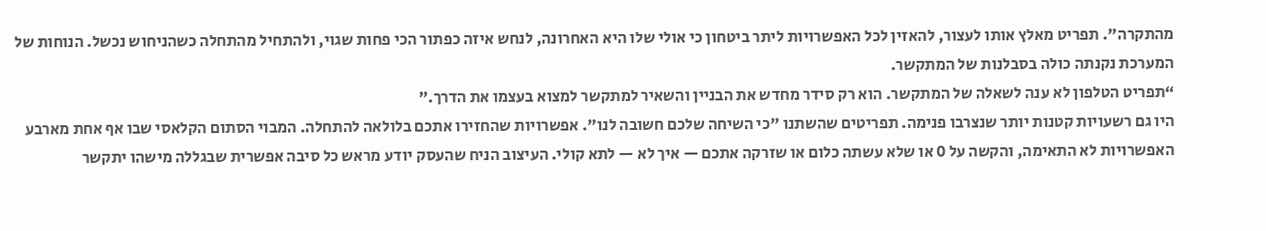מהתקרה". תפריט מאלץ אותו לעצור, להאזין לכל האפשרויות ליתר ביטחון כי אולי שלו היא האחרונה, לנחש איזה כפתור הכי פחות שגוי, ולהתחיל מהתחלה כשהניחוש נכשל. הנוחות של המערכת נקנתה כולה בסבלנות של המתקשר.
“תפריט הטלפון לא ענה לשאלה של המתקשר. הוא רק סידר מחדש את הבניין והשאיר למתקשר למצוא בעצמו את הדרך.”
היו גם רשעויות קטנות יותר שנצרבו פנימה. תפריטים שהשתנו "כי השיחה שלכם חשובה לנו". אפשרויות שהחזירו אתכם בלולאה להתחלה. המבוי הסתום הקלאסי שבו אף אחת מארבע האפשרויות לא התאימה, והקשה על 0 או שלא עשתה כלום או שזרקה אתכם — איך לא — לתא קולי. העיצוב הניח שהעסק יודע מראש כל סיבה אפשרית שבגללה מישהו יתקשר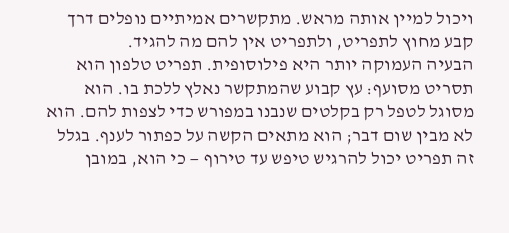ויכול למיין אותה מראש. מתקשרים אמיתיים נופלים דרך קבע מחוץ לתפריט, ולתפריט אין להם מה להגיד.
הבעיה העמוקה יותר היא פילוסופית. תפריט טלפון הוא תסריט מסועף: עץ קבוע שהמתקשר נאלץ ללכת בו. הוא מסוגל לטפל רק בקלטים שנבנו במפורש כדי לצפות להם. הוא לא מבין שום דבר; הוא מתאים הקשה על כפתור לענף. בגלל זה תפריט יכול להרגיש טיפש עד טירוף — כי הוא, במובן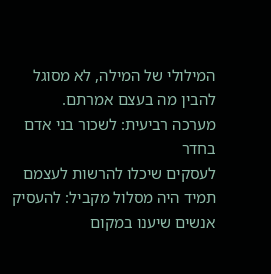המילולי של המילה, לא מסוגל להבין מה בעצם אמרתם.
מערכה רביעית: לשכור בני אדם בחדר
לעסקים שיכלו להרשות לעצמם תמיד היה מסלול מקביל: להעסיק אנשים שיענו במקום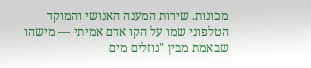מכונות. שירות המענה האנושי והמוקד הטלפוני שמו על הקו אדם אמיתי — מישהו שבאמת מבין "נוזלים מים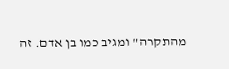מהתקרה" ומגיב כמו בן אדם. זה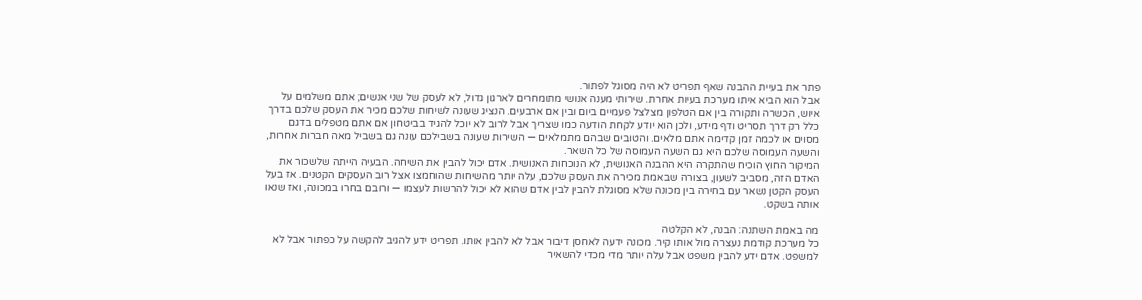פתר את בעיית ההבנה שאף תפריט לא היה מסוגל לפתור.
אבל הוא הביא איתו מערכת בעיות אחרת. שירותי מענה אנושי מתומחרים לארגון גדול, לא לעסק של שני אנשים; אתם משלמים על איוש, הכשרה ותקורה בין אם הטלפון מצלצל פעמיים ביום ובין אם ארבעים. הנציג שעונה לשיחות שלכם מכיר את העסק שלכם בדרך כלל רק דרך תסריט ודף מידע, ולכן הוא יודע לקחת הודעה כמו שצריך אבל לרוב לא יוכל להגיד בביטחון אם אתם מטפלים בדגם מסוים או לכמה זמן קדימה אתם מלאים. והטובים שבהם מתמלאים — השירות שעונה בשבילכם עונה גם בשביל מאה חברות אחרות, והשעה העמוסה שלכם היא גם השעה העמוסה של כל השאר.
המיקור החוץ הוכיח שהתקרה היא ההבנה האנושית, לא הנוכחות האנושית. אדם יכול להבין את השיחה. הבעיה הייתה שלשכור את האדם הזה, מסביב לשעון, בצורה שבאמת מכירה את העסק שלכם, עלה יותר מהשיחות שהוחמצו אצל רוב העסקים הקטנים. אז בעל העסק הקטן נשאר עם בחירה בין מכונה שלא מסוגלת להבין לבין אדם שהוא לא יכול להרשות לעצמו — ורובם בחרו במכונה, ואז שנאו אותה בשקט.

מה באמת השתנה: הבנה, לא הקלטה
כל מערכת קודמת נעצרה מול אותו קיר. מכונה ידעה לאחסן דיבור אבל לא להבין אותו. תפריט ידע להגיב להקשה על כפתור אבל לא למשפט. אדם ידע להבין משפט אבל עלה יותר מדי מכדי להשאיר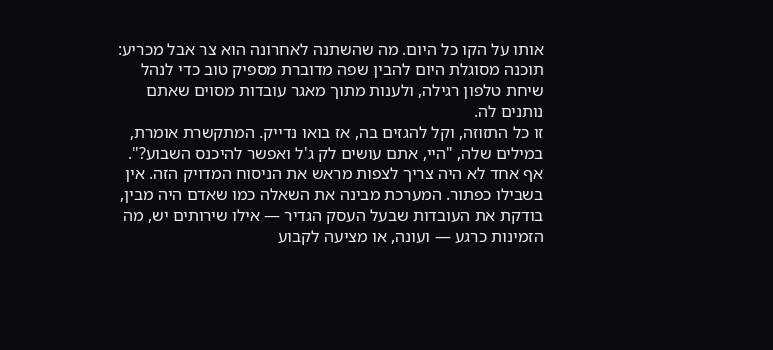אותו על הקו כל היום. מה שהשתנה לאחרונה הוא צר אבל מכריע: תוכנה מסוגלת היום להבין שפה מדוברת מספיק טוב כדי לנהל שיחת טלפון רגילה, ולענות מתוך מאגר עובדות מסוים שאתם נותנים לה.
זו כל התזוזה, וקל להגזים בה, אז בואו נדייק. המתקשרת אומרת, במילים שלה, "היי, אתם עושים לק ג'ל ואפשר להיכנס השבוע?". אף אחד לא היה צריך לצפות מראש את הניסוח המדויק הזה. אין בשבילו כפתור. המערכת מבינה את השאלה כמו שאדם היה מבין, בודקת את העובדות שבעל העסק הגדיר — אילו שירותים יש, מה הזמינות כרגע — ועונה, או מציעה לקבוע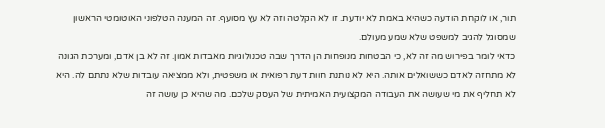תור, או לוקחת הודעה כשהיא באמת לא יודעת. זו לא הקלטה וזה לא עץ מסועף. זה המענה הטלפוני האוטומטי הראשון שמסוגל להגיב למשפט שלא שמע מעולם.
כדאי לומר בפירוש מה זה לא, כי הבטחות מנופחות הן הדרך שבה טכנולוגיות מאבדות אמון. זה לא בן אדם, ומערכת הגונה לא מתחזה לאדם כששואלים אותה. היא לא נותנת חוות דעת רפואית או משפטית, ולא ממציאה עובדות שלא נתתם לה. היא לא תחליף את מי שעושה את העבודה המקצועית האמיתית של העסק שלכם. מה שהיא כן עושה זה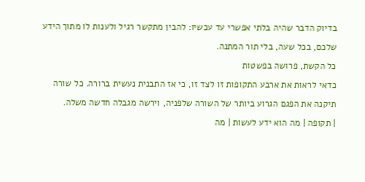בדיוק הדבר שהיה בלתי אפשרי עד עכשיו: להבין מתקשר רגיל ולענות לו מתוך הידע שלכם, בכל שעה, בלי תור המתנה.
כל הקשת, פרושה בפשטות
כדאי לראות את ארבע התקופות זו לצד זו, כי אז התבנית נעשית ברורה. כל שורה תיקנה את הפגם הגרוע ביותר של השורה שלפניה, וירשה מגבלה חדשה משלה.
| תקופה | מה הוא ידע לעשות | מה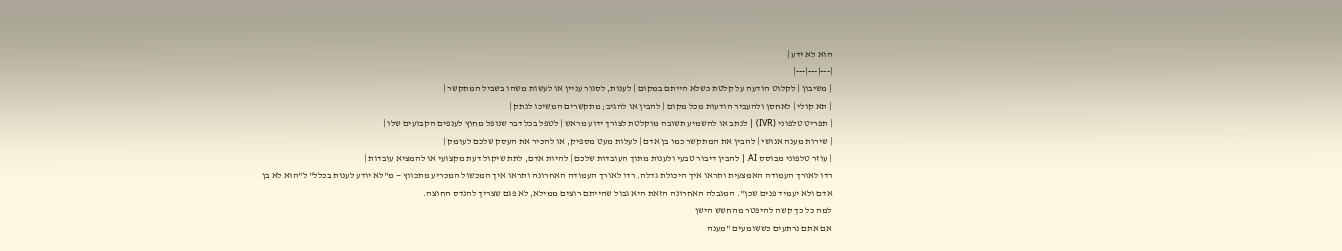הוא לא ידע |
|---|---|---|
| משיבון | לקלוט הודעה על קלטת כשלא הייתם במקום | לענות, לסגור עניין או לעשות משהו בשביל המתקשר |
| תא קולי | לאחסן ולהעביר הודעות מכל מקום | להבין או להגיב; מתקשרים המשיכו לנתק |
| תפריט טלפוני (IVR) | לנתב או להשמיע תשובה מוקלטת לצורך ידוע מראש | לטפל בכל דבר שנופל מחוץ לענפים הקבועים שלו |
| שירות מענה אנושי | להבין את המתקשר כמו בן אדם | לעלות מעט מספיק, או להכיר את העסק שלכם לעומק |
| עוזר טלפוני מבוסס AI | להבין דיבור טבעי ולענות מתוך העובדות שלכם | להיות אדם, לתת שיקול דעת מקצועי או להמציא עובדות |
רדו לאורך העמודה האמצעית ותראו איך היכולת גדלה. רדו לאורך העמודה האחרונה ותראו איך המכשול המכריע מתכווץ — מ"לא יודע לענות בכלל" ל"הוא לא בן אדם ולא יעמיד פנים שכן". המגבלה האחרונה הזאת היא גבול שהייתם רוצים ממילא, לא פגם שצריך להנדס החוצה.
למה כל כך קשה להיפטר מהחשש הישן
אם אתם נרתעים כששומעים "מענה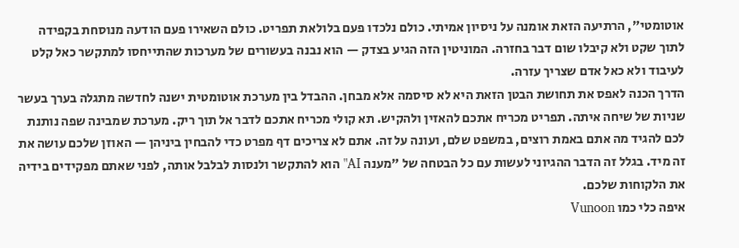אוטומטי", הרתיעה הזאת אומנה על ניסיון אמיתי. כולם נלכדו פעם בלולאת תפריט. כולם השאירו פעם הודעה מנוסחת בקפידה לתוך שקט ולא קיבלו שום דבר בחזרה. המוניטין הזה הגיע בצדק — הוא נבנה בעשורים של מערכות שהתייחסו למתקשר כאל קלט לעיבוד ולא כאל אדם שצריך עזרה.
הדרך הכנה לאפס את תחושת הבטן הזאת היא לא סיסמה אלא מבחן. ההבדל בין מערכת אוטומטית ישנה לחדשה מתגלה בערך בעשר שניות של שיחה איתה. תפריט מכריח אתכם להאזין ולהקיש. תא קולי מכריח אתכם לדבר אל תוך ריק. מערכת שמבינה שפה נותנת לכם להגיד מה אתם באמת רוצים, במשפט שלם, ועונה על זה. אתם לא צריכים דף מפרט כדי להבחין ביניהן — האוזן שלכם עושה את זה מיד. בגלל זה הדבר ההגיוני לעשות עם כל הבטחה של "מענה AI" הוא להתקשר ולנסות לבלבל אותה, לפני שאתם מפקידים בידיה את הלקוחות שלכם.
איפה כלי כמו Vunoon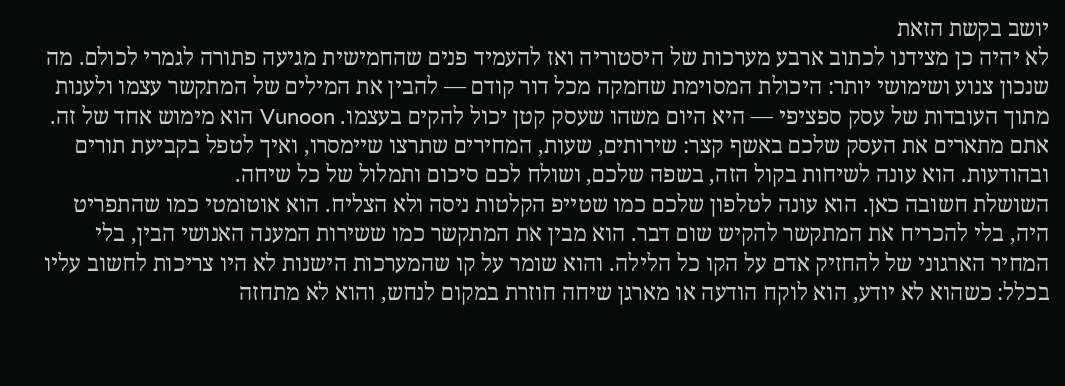יושב בקשת הזאת
לא יהיה כן מצידנו לכתוב ארבע מערכות של היסטוריה ואז להעמיד פנים שהחמישית מגיעה פתורה לגמרי לכולם. מה שנכון צנוע ושימושי יותר: היכולת המסוימת שחמקה מכל דור קודם — להבין את המילים של המתקשר עצמו ולענות מתוך העובדות של עסק ספציפי — היא היום משהו שעסק קטן יכול להקים בעצמו. Vunoon הוא מימוש אחד של זה. אתם מתארים את העסק שלכם באשף קצר: שירותים, שעות, המחירים שתרצו שיימסרו, ואיך לטפל בקביעת תורים ובהודעות. הוא עונה לשיחות בקול הזה, בשפה שלכם, ושולח לכם סיכום ותמלול של כל שיחה.
השושלת חשובה כאן. הוא עונה לטלפון שלכם כמו שטייפ הקלטות ניסה ולא הצליח. הוא אוטומטי כמו שהתפריט היה, בלי להכריח את המתקשר להקיש שום דבר. הוא מבין את המתקשר כמו ששירות המענה האנושי הבין, בלי המחיר הארגוני של להחזיק אדם על הקו כל הלילה. והוא שומר על קו שהמערכות הישנות לא היו צריכות לחשוב עליו בכלל: כשהוא לא יודע, הוא לוקח הודעה או מארגן שיחה חוזרת במקום לנחש, והוא לא מתחזה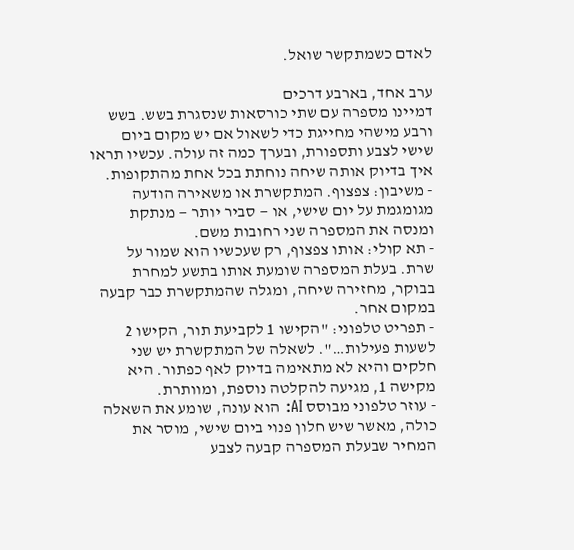לאדם כשמתקשר שואל.

ערב אחד, בארבע דרכים
דמיינו מספרה עם שתי כורסאות שנסגרת בשש. בשש ורבע מישהי מחייגת כדי לשאול אם יש מקום ביום שישי לצבע ותספורת, ובערך כמה זה עולה. עכשיו תראו איך בדיוק אותה שיחה נוחתת בכל אחת מהתקופות.
- משיבון: צפצוף. המתקשרת או משאירה הודעה מגומגמת על יום שישי, או — סביר יותר — מנתקת ומנסה את המספרה שני רחובות משם.
- תא קולי: אותו צפצוף, רק שעכשיו הוא שמור על שרת. בעלת המספרה שומעת אותו בתשע למחרת בבוקר, מחזירה שיחה, ומגלה שהמתקשרת כבר קבעה במקום אחר.
- תפריט טלפוני: "הקישו 1 לקביעת תור, הקישו 2 לשעות פעילות…". לשאלה של המתקשרת יש שני חלקים והיא לא מתאימה בדיוק לאף כפתור. היא מקישה 1, מגיעה להקלטה נוספת, ומוותרת.
- עוזר טלפוני מבוסס AI: הוא עונה, שומע את השאלה כולה, מאשר שיש חלון פנוי ביום שישי, מוסר את המחיר שבעלת המספרה קבעה לצבע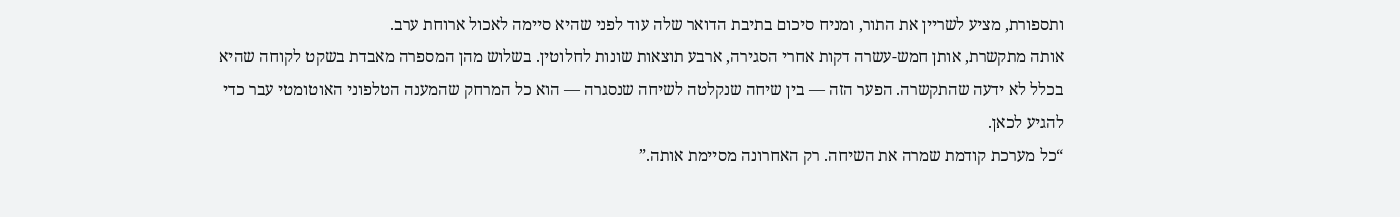ותספורת, מציע לשריין את התור, ומניח סיכום בתיבת הדואר שלה עוד לפני שהיא סיימה לאכול ארוחת ערב.
אותה מתקשרת, אותן חמש-עשרה דקות אחרי הסגירה, ארבע תוצאות שונות לחלוטין. בשלוש מהן המספרה מאבדת בשקט לקוחה שהיא בכלל לא ידעה שהתקשרה. הפער הזה — בין שיחה שנקלטה לשיחה שנסגרה — הוא כל המרחק שהמענה הטלפוני האוטומטי עבר כדי להגיע לכאן.
“כל מערכת קודמת שמרה את השיחה. רק האחרונה מסיימת אותה.”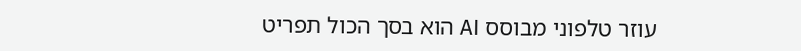עוזר טלפוני מבוסס AI הוא בסך הכול תפריט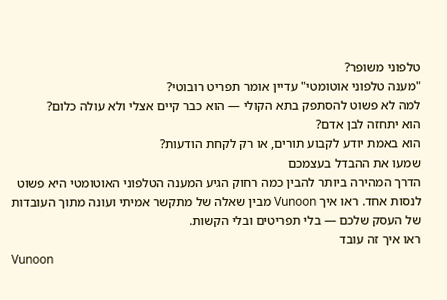טלפוני משופר?
"מענה טלפוני אוטומטי" עדיין אומר תפריט רובוטי?
למה לא פשוט להסתפק בתא הקולי — הוא כבר קיים אצלי ולא עולה כלום?
הוא יתחזה לבן אדם?
הוא באמת יודע לקבוע תורים, או רק לקחת הודעות?
שמעו את ההבדל בעצמכם
הדרך המהירה ביותר להבין כמה רחוק הגיע המענה הטלפוני האוטומטי היא פשוט לנסות אחד. ראו איך Vunoon מבין שאלה של מתקשר אמיתי ועונה מתוך העובדות של העסק שלכם — בלי תפריטים ובלי הקשות.
ראו איך זה עובד
Vunoon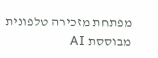מפתחת מזכירה טלפונית מבוססת AI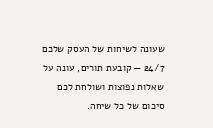שעונה לשיחות של העסק שלכם 24/7 — קובעת תורים, עונה על שאלות נפוצות ושולחת לכם סיכום של כל שיחה.